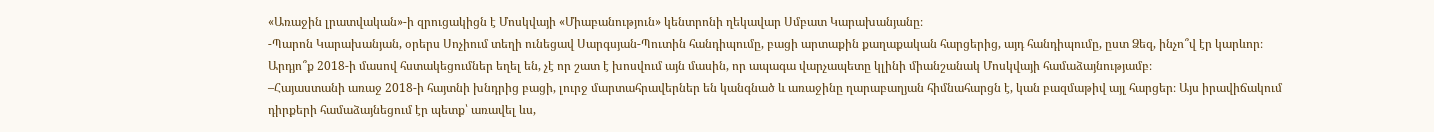«Առաջին լրատվական»-ի զրուցակիցն է Մոսկվայի «Միաբանություն» կենտրոնի ղեկավար Սմբատ Կարախանյանը։
-Պարոն Կարախանյան, օրերս Սոչիում տեղի ունեցավ Սարգսյան-Պուտին հանդիպումը, բացի արտաքին քաղաքական հարցերից, այդ հանդիպումը, ըստ Ձեզ, ինչո՞վ էր կարևոր։ Արդյո՞ք 2018-ի մասով հստակեցումներ եղել են, չէ որ շատ է խոսվում այն մասին, որ ապագա վարչապետը կլինի միանշանակ Մոսկվայի համաձայնությամբ։
–Հայաստանի առաջ 2018-ի հայտնի խնդրից բացի, լուրջ մարտահրավերներ են կանգնած և առաջինը ղարաբաղյան հիմնահարցն է, կան բազմաթիվ այլ հարցեր։ Այս իրավիճակում դիրքերի համաձայնեցում էր պետք՝ առավել ևս,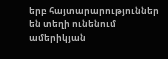երբ հայտարարություններ են տեղի ունենում ամերիկյան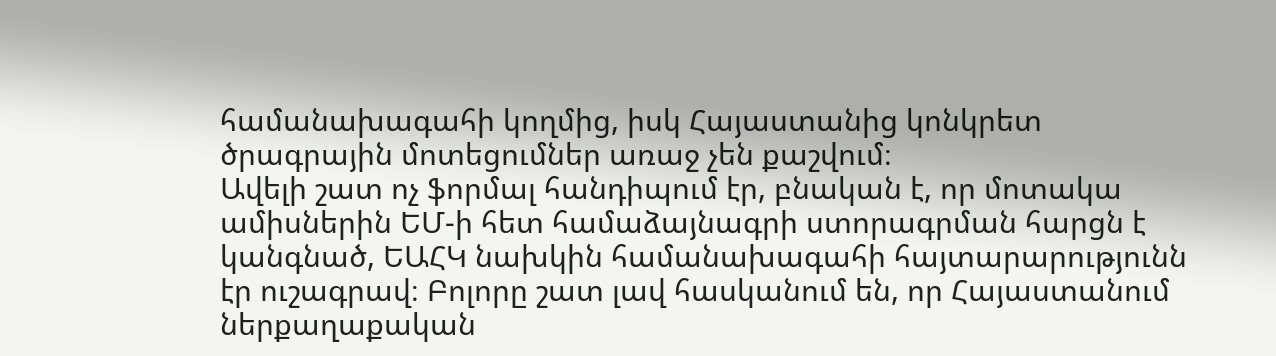համանախագահի կողմից, իսկ Հայաստանից կոնկրետ ծրագրային մոտեցումներ առաջ չեն քաշվում։
Ավելի շատ ոչ ֆորմալ հանդիպում էր, բնական է, որ մոտակա ամիսներին ԵՄ-ի հետ համաձայնագրի ստորագրման հարցն է կանգնած, ԵԱՀԿ նախկին համանախագահի հայտարարությունն էր ուշագրավ։ Բոլորը շատ լավ հասկանում են, որ Հայաստանում ներքաղաքական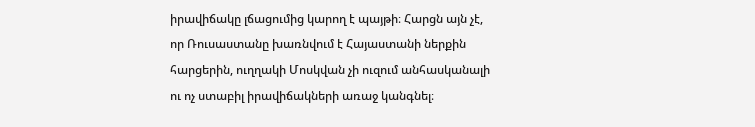իրավիճակը լճացումից կարող է պայթի։ Հարցն այն չէ, որ Ռուսաստանը խառնվում է Հայաստանի ներքին հարցերին, ուղղակի Մոսկվան չի ուզում անհասկանալի ու ոչ ստաբիլ իրավիճակների առաջ կանգնել։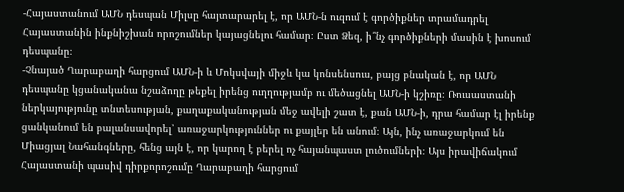-Հայաստանում ԱՄՆ դեսպան Միլսը հայտարարել է, որ ԱՄՆ-ն ուզում է գործիքներ տրամադրել Հայաստանին ինքնիշխան որոշումներ կայացնելու համար։ Ըստ Ձեզ, ի՞նչ գործիքների մասին է խոսում դեսպանը։
-Չնայած Ղարաբաղի հարցում ԱՄՆ-ի և Մոկսվայի միջև կա կոնսենսուս, բայց բնական է, որ ԱՄՆ դեսպանը կցանականա նշաձողը թեքել իրենց ուղղությամբ ու մեծացնել ԱՄՆ-ի կշիռը։ Ռուսաստանի ներկայությունը տնտեսության, քաղաքականության մեջ ավելի շատ է, քան ԱՄՆ-ի, դրա համար էլ իրենք ցանկանում են բալանսավորել՝ առաջարկություններ ու քայլեր են անում։ Այն, ինչ առաջարկում են Միացյալ Նահանգները, հենց այն է, որ կարող է բերել ոչ հայանպաստ լուծումների։ Այս իրավիճակում Հայաստանի պասիվ դիրքորոշումը Ղարաբաղի հարցում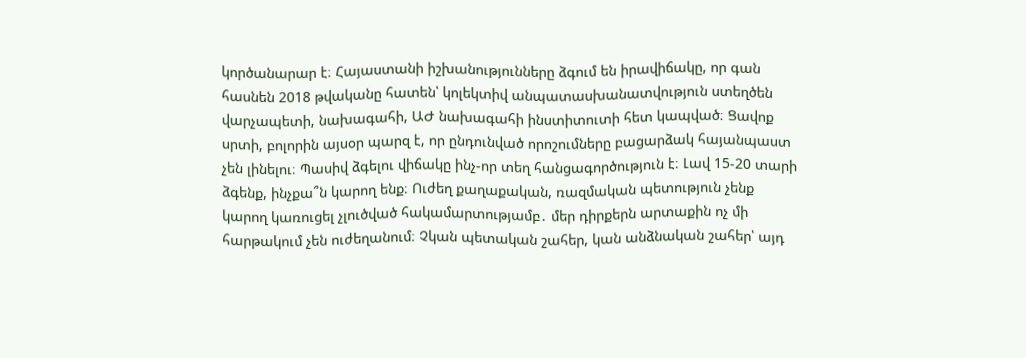կործանարար է։ Հայաստանի իշխանությունները ձգում են իրավիճակը, որ գան հասնեն 2018 թվականը հատեն՝ կոլեկտիվ անպատասխանատվություն ստեղծեն վարչապետի, նախագահի, ԱԺ նախագահի ինստիտուտի հետ կապված։ Ցավոք սրտի, բոլորին այսօր պարզ է, որ ընդունված որոշումները բացարձակ հայանպաստ չեն լինելու։ Պասիվ ձգելու վիճակը ինչ-որ տեղ հանցագործություն է։ Լավ 15-20 տարի ձգենք, ինչքա՞ն կարող ենք։ Ուժեղ քաղաքական, ռազմական պետություն չենք կարող կառուցել չլուծված հակամարտությամբ․ մեր դիրքերն արտաքին ոչ մի հարթակում չեն ուժեղանում։ Չկան պետական շահեր, կան անձնական շահեր՝ այդ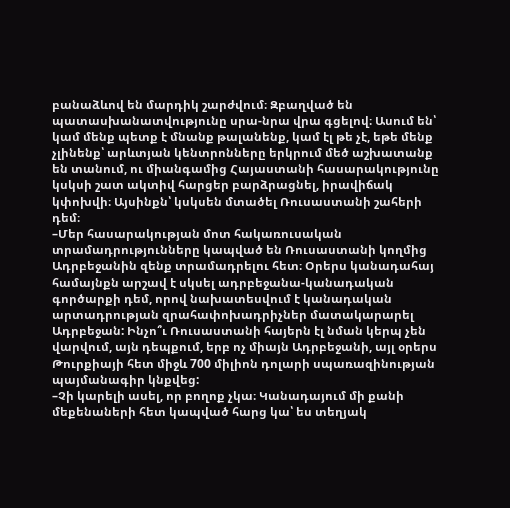բանաձևով են մարդիկ շարժվում։ Զբաղված են պատասխանատվությունը սրա-նրա վրա գցելով։ Ասում են՝ կամ մենք պետք է մնանք թալանենք, կամ էլ թե չէ, եթե մենք չլինենք՝ արևտյան կենտրոնները երկրում մեծ աշխատանք են տանում, ու միանգամից Հայաստանի հասարակությունը կսկսի շատ ակտիվ հարցեր բարձրացնել, իրավիճակ կփոխվի։ Այսինքն՝ կսկսեն մտածել Ռուսաստանի շահերի դեմ։
–Մեր հասարակության մոտ հակառուսական տրամադրությունները կապված են Ռուսաստանի կողմից Ադրբեջանին զենք տրամադրելու հետ։ Օրերս կանադահայ համայնքն արշավ է սկսել ադրբեջանա-կանադական գործարքի դեմ, որով նախատեսվում է կանադական արտադրության զրահափոխադրիչներ մատակարարել Ադրբեջան: Ինչո՞ւ Ռուսաստանի հայերն էլ նման կերպ չեն վարվում, այն դեպքում, երբ ոչ միայն Ադրբեջանի, այլ օրերս Թուրքիայի հետ միջև 700 միլիոն դոլարի սպառազինության պայմանագիր կնքվեց:
–Չի կարելի ասել, որ բողոք չկա։ Կանադայում մի քանի մեքենաների հետ կապված հարց կա՝ ես տեղյակ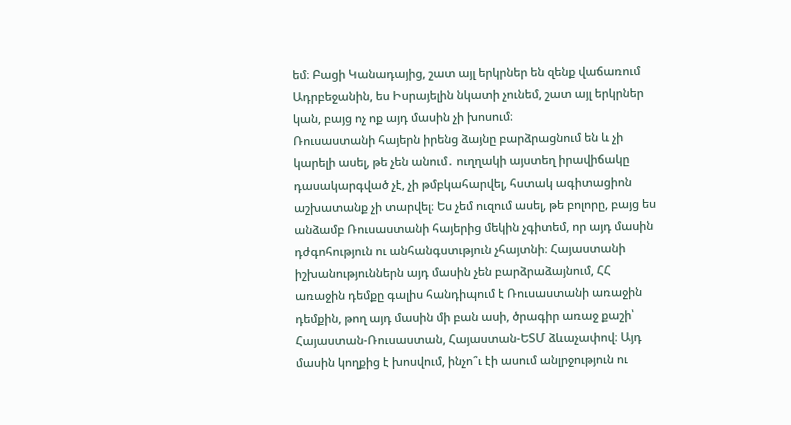եմ։ Բացի Կանադայից, շատ այլ երկրներ են զենք վաճառում Ադրբեջանին, ես Իսրայելին նկատի չունեմ, շատ այլ երկրներ կան, բայց ոչ ոք այդ մասին չի խոսում։
Ռուսաստանի հայերն իրենց ձայնը բարձրացնում են և չի կարելի ասել, թե չեն անում․ ուղղակի այստեղ իրավիճակը դասակարգված չէ, չի թմբկահարվել, հստակ ագիտացիոն աշխատանք չի տարվել։ Ես չեմ ուզում ասել, թե բոլորը, բայց ես անձամբ Ռուսաստանի հայերից մեկին չգիտեմ, որ այդ մասին դժգոհություն ու անհանգստւթյուն չհայտնի։ Հայաստանի իշխանություններն այդ մասին չեն բարձրաձայնում, ՀՀ առաջին դեմքը գալիս հանդիպում է Ռուսաստանի առաջին դեմքին, թող այդ մասին մի բան ասի, ծրագիր առաջ քաշի՝ Հայաստան-Ռուսաստան, Հայաստան-ԵՏՄ ձևաչափով։ Այդ մասին կողքից է խոսվում, ինչո՞ւ էի ասում անլրջություն ու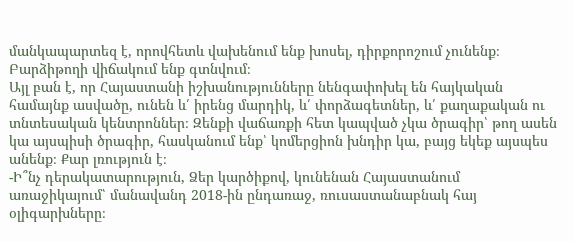մանկապարտեզ է, որովհետև վախենում ենք խոսել, դիրքորոշում չունենք։ Բարձիթողի վիճակում ենք գտնվում։
Այլ բան է, որ Հայաստանի իշխանությունները նենգափոխել են հայկական համայնք ասվածը, ունեն և՛ իրենց մարդիկ, և՛ փորձագետներ, և՛ քաղաքական ու տնտեսական կենտրոններ։ Զենքի վաճառքի հետ կապված չկա ծրագիր՝ թող ասեն կա այսպիսի ծրագիր, հասկանում ենք՝ կոմերցիոն խնդիր կա, բայց եկեք այսպես անենք։ Քար լռություն է։
-Ի՞նչ դերակատարություն, Ձեր կարծիքով, կունենան Հայաստանում առաջիկայում՝ մանավանդ 2018-ին ընդառաջ, ռուսաստանաբնակ հայ օլիգարխները։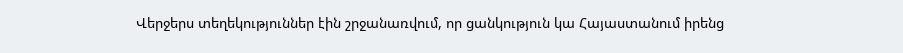Վերջերս տեղեկություններ էին շրջանառվում, որ ցանկություն կա Հայաստանում իրենց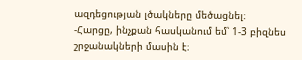ազդեցության լծակները մեծացնել։
-Հարցը, ինչքան հասկանում եմ՝ 1-3 բիզնես շրջանակների մասին է։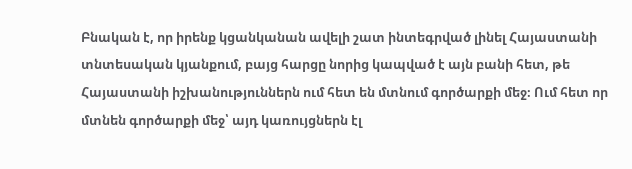Բնական է, որ իրենք կցանկանան ավելի շատ ինտեգրված լինել Հայաստանի տնտեսական կյանքում, բայց հարցը նորից կապված է այն բանի հետ, թե Հայաստանի իշխանություններն ում հետ են մտնում գործարքի մեջ։ Ում հետ որ մտնեն գործարքի մեջ՝ այդ կառույցներն էլ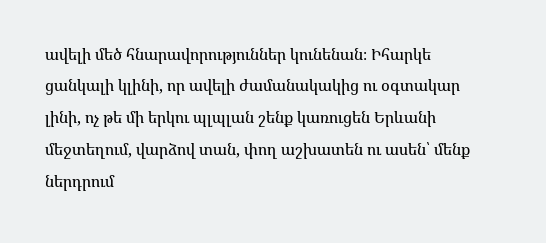ավելի մեծ հնարավորություններ կունենան։ Իհարկե ցանկալի կլինի, որ ավելի ժամանակակից ու օգտակար լինի, ոչ թե մի երկու պլպլան շենք կառուցեն Երևանի մեջտեղում, վարձով տան, փող աշխատեն ու ասեն՝ մենք ներդրում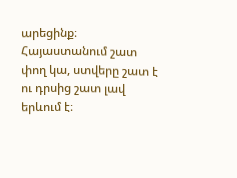արեցինք։ Հայաստանում շատ փող կա, ստվերը շատ է ու դրսից շատ լավ երևում է։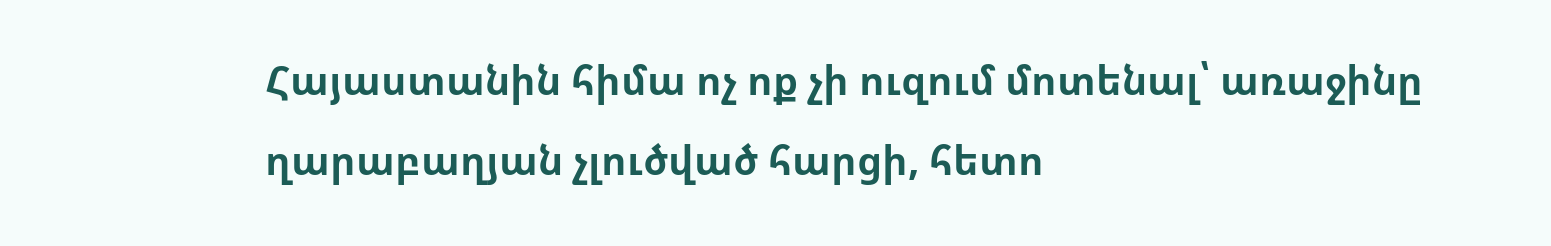Հայաստանին հիմա ոչ ոք չի ուզում մոտենալ՝ առաջինը ղարաբաղյան չլուծված հարցի, հետո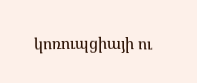կոռուպցիայի ու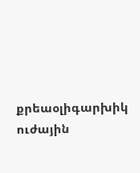քրեաօլիգարխիկ ուժային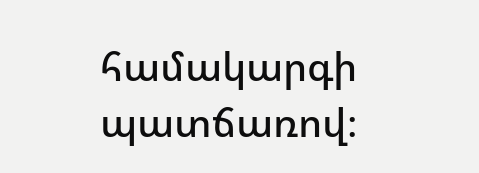համակարգի պատճառով։